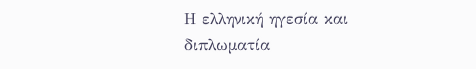Η ελληνική ηγεσία και διπλωµατία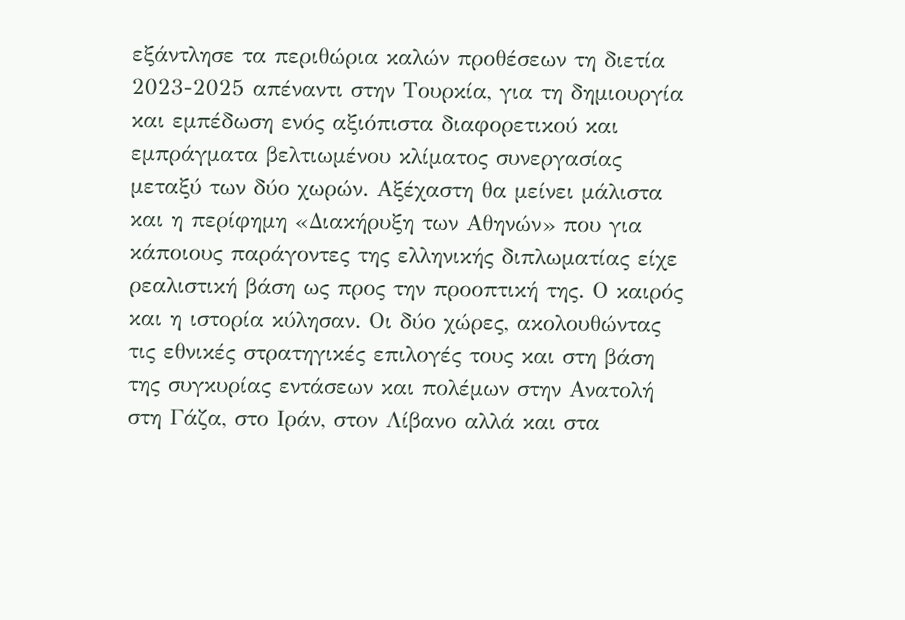εξάντλησε τα περιθώρια καλών προθέσεων τη διετία 2023-2025 απέναντι στην Τουρκία, για τη δηµιουργία και εµπέδωση ενός αξιόπιστα διαφορετικού και εµπράγµατα βελτιωµένου κλίµατος συνεργασίας µεταξύ των δύο χωρών. Αξέχαστη θα µείνει µάλιστα και η περίφηµη «∆ιακήρυξη των Αθηνών» που για κάποιους παράγοντες της ελληνικής διπλωµατίας είχε ρεαλιστική βάση ως προς την προοπτική της. Ο καιρός και η ιστορία κύλησαν. Οι δύο χώρες, ακολουθώντας τις εθνικές στρατηγικές επιλογές τους και στη βάση της συγκυρίας εντάσεων και πολέµων στην Ανατολή στη Γάζα, στο Ιράν, στον Λίβανο αλλά και στα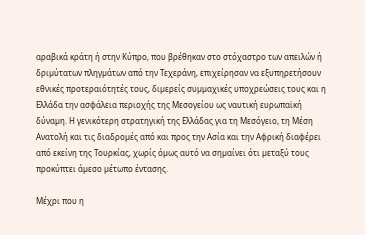αραβικά κράτη ή στην Κύπρο, που βρέθηκαν στο στόχαστρο των απειλών ή δριµύτατων πληγµάτων από την Τεχεράνη, επιχείρησαν να εξυπηρετήσουν εθνικές προτεραιότητές τους, διµερείς συµµαχικές υποχρεώσεις τους και η Ελλάδα την ασφάλεια περιοχής της Μεσογείου ως ναυτική ευρωπαϊκή δύναµη. Η γενικότερη στρατηγική της Ελλάδας για τη Μεσόγειο, τη Μέση Ανατολή και τις διαδροµές από και προς την Ασία και την Αφρική διαφέρει από εκείνη της Τουρκίας, χωρίς όµως αυτό να σηµαίνει ότι µεταξύ τους προκύπτει άµεσο µέτωπο έντασης.

Μέχρι που η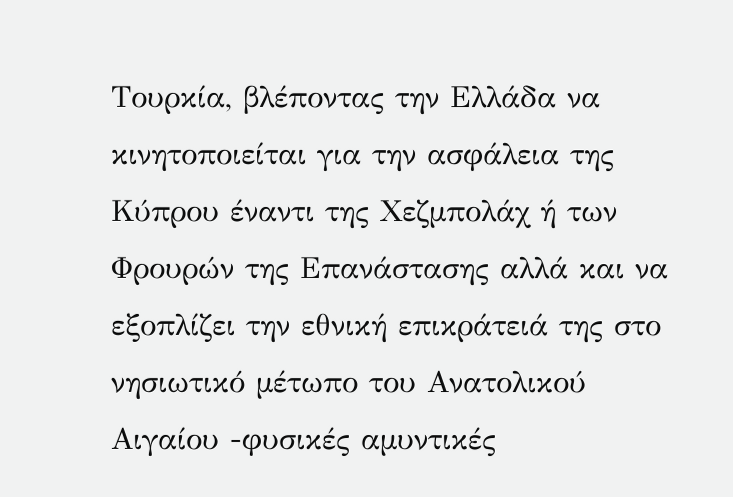Τουρκία, βλέποντας την Ελλάδα να κινητοποιείται για την ασφάλεια της Κύπρου έναντι της Χεζµπολάχ ή των Φρουρών της Επανάστασης αλλά και να εξοπλίζει την εθνική επικράτειά της στο νησιωτικό µέτωπο του Ανατολικού Αιγαίου -φυσικές αµυντικές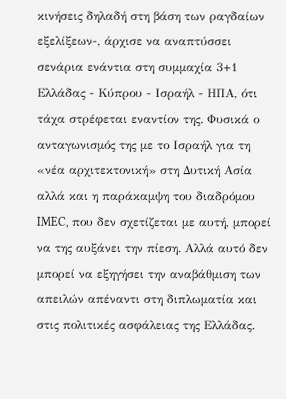κινήσεις δηλαδή στη βάση των ραγδαίων εξελίξεων-, άρχισε να αναπτύσσει σενάρια ενάντια στη συµµαχία 3+1 Ελλάδας - Κύπρου - Ισραήλ - ΗΠΑ, ότι τάχα στρέφεται εναντίον της. Φυσικά ο ανταγωνισµός της µε το Ισραήλ για τη «νέα αρχιτεκτονική» στη ∆υτική Ασία αλλά και η παράκαµψη του διαδρόµου IMEC, που δεν σχετίζεται µε αυτή, µπορεί να της αυξάνει την πίεση. Αλλά αυτό δεν µπορεί να εξηγήσει την αναβάθµιση των απειλών απέναντι στη διπλωµατία και στις πολιτικές ασφάλειας της Ελλάδας.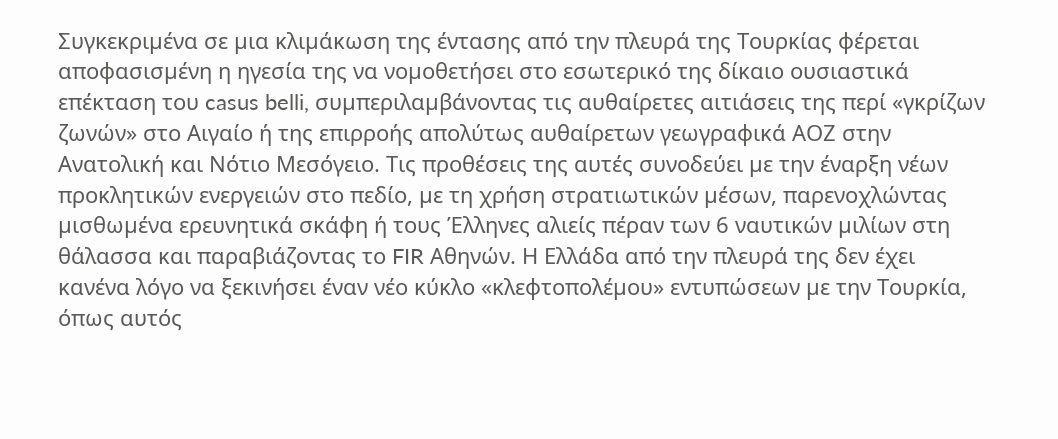Συγκεκριµένα σε µια κλιµάκωση της έντασης από την πλευρά της Τουρκίας φέρεται αποφασισµένη η ηγεσία της να νοµοθετήσει στο εσωτερικό της δίκαιο ουσιαστικά επέκταση του casus belli, συµπεριλαµβάνοντας τις αυθαίρετες αιτιάσεις της περί «γκρίζων ζωνών» στο Αιγαίο ή της επιρροής απολύτως αυθαίρετων γεωγραφικά ΑΟΖ στην Ανατολική και Νότιο Μεσόγειο. Τις προθέσεις της αυτές συνοδεύει µε την έναρξη νέων προκλητικών ενεργειών στο πεδίο, µε τη χρήση στρατιωτικών µέσων, παρενοχλώντας µισθωµένα ερευνητικά σκάφη ή τους Έλληνες αλιείς πέραν των 6 ναυτικών µιλίων στη θάλασσα και παραβιάζοντας το FIR Αθηνών. Η Ελλάδα από την πλευρά της δεν έχει κανένα λόγο να ξεκινήσει έναν νέο κύκλο «κλεφτοπολέµου» εντυπώσεων µε την Τουρκία, όπως αυτός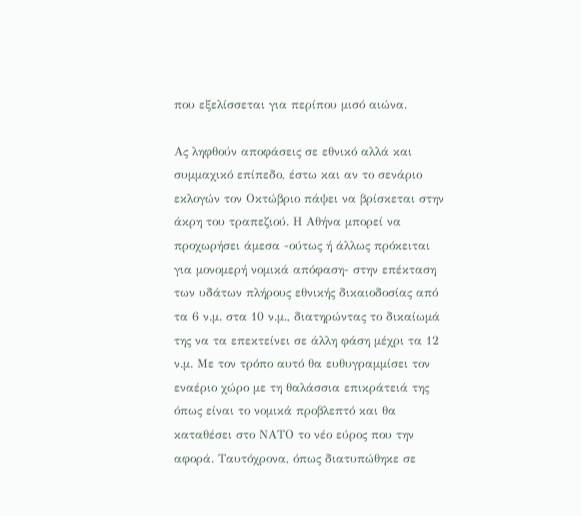που εξελίσσεται για περίπου µισό αιώνα.

Ας ληφθούν αποφάσεις σε εθνικό αλλά και συµµαχικό επίπεδο, έστω και αν το σενάριο εκλογών τον Οκτώβριο πάψει να βρίσκεται στην άκρη του τραπεζιού. Η Αθήνα µπορεί να προχωρήσει άµεσα -ούτως ή άλλως πρόκειται για µονοµερή νοµικά απόφαση- στην επέκταση των υδάτων πλήρους εθνικής δικαιοδοσίας από τα 6 ν.µ. στα 10 ν.µ., διατηρώντας το δικαίωµά της να τα επεκτείνει σε άλλη φάση µέχρι τα 12 ν.µ. Με τον τρόπο αυτό θα ευθυγραµµίσει τον εναέριο χώρο µε τη θαλάσσια επικράτειά της όπως είναι το νοµικά προβλεπτό και θα καταθέσει στο ΝΑΤΟ το νέο εύρος που την αφορά. Ταυτόχρονα, όπως διατυπώθηκε σε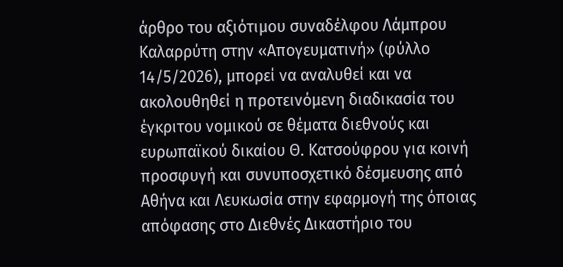άρθρο του αξιότιµου συναδέλφου Λάµπρου Καλαρρύτη στην «Απογευµατινή» (φύλλο 14/5/2026), µπορεί να αναλυθεί και να ακολουθηθεί η προτεινόµενη διαδικασία του έγκριτου νοµικού σε θέµατα διεθνούς και ευρωπαϊκού δικαίου Θ. Κατσούφρου για κοινή προσφυγή και συνυποσχετικό δέσµευσης από Αθήνα και Λευκωσία στην εφαρµογή της όποιας απόφασης στο ∆ιεθνές ∆ικαστήριο του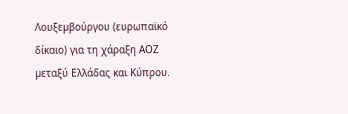Λουξεµβούργου (ευρωπαϊκό δίκαιο) για τη χάραξη ΑΟΖ µεταξύ Ελλάδας και Κύπρου.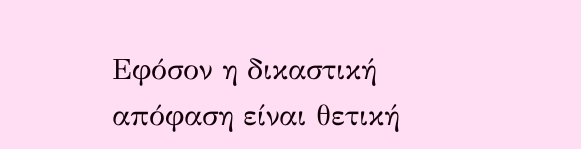Εφόσον η δικαστική απόφαση είναι θετική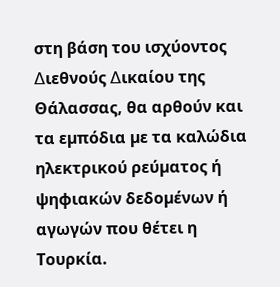στη βάση του ισχύοντος ∆ιεθνούς ∆ικαίου της Θάλασσας, θα αρθούν και τα εµπόδια µε τα καλώδια ηλεκτρικού ρεύµατος ή ψηφιακών δεδοµένων ή αγωγών που θέτει η Τουρκία.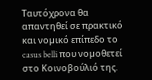Ταυτόχρονα θα απαντηθεί σε πρακτικό και νοµικό επίπεδο το casus belli που νοµοθετεί στο Κοινοβούλιό της.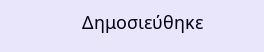Δημοσιεύθηκε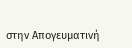στην Απογευματινή